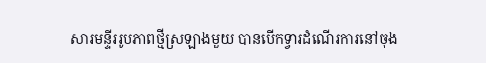សារមន្ទីររូបភាពថ្មីស្រឡាងមួយ បានបើកទ្វារដំណើរការនៅចុង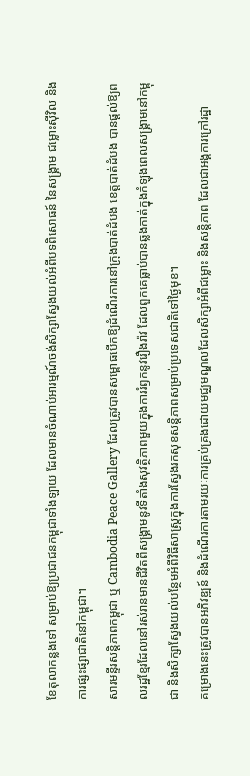ខែតុលាកន្លងទៅ សម្រាប់ឱ្យប្រជាជនកម្ពុជាទាំងឡាយ ដែលមានចំណាប់អារម្មណ៍ចង់សិក្សាស្វែងយល់អំពីបទពិសោធន៍ នៃសង្គ្រាម ជម្លោះស៊ីវិល និងការផ្សះផ្សាជាតិនៅកម្ពុជា។
សារមន្ទីរសន្តិភាពកម្ពុជា ឬ Cambodia Peace Gallery ដែលត្រូវបានសម្ពោធបើកឱ្យដំណើរការនៅក្រុងបាត់ដំបង ខេត្តបាត់ដំបង បានផ្តល់ឱ្យពលរដ្ឋខ្មែរដែលនៅរស់រានមានជីវិតពីសង្គ្រាមនូវទីតាំងសុវត្ថិភាពមួយក្នុងការរំឭកនូវរឿងរ៉ាវ ដែលពួកគេធ្លាប់បានឆ្លងកាត់ក្នុងកំឡុងពេលសង្គ្រាមនៅកម្ពុជា និងសិក្សាស្វែងយល់បន្ថែមអំពីវិធីសាស្ត្រក្នុងការស្វែងរកសុខសន្តិភាពសម្រាប់ប្រទេសជាតិទៅថ្ងៃមុខ។
គម្រោងនេះត្រូវបានអភិវឌ្ឍន៍ និងដំណើរការតាមរយៈការគ្រប់គ្រងដោយមជ្ឈមណ្ឌលដែលសិក្សាអំពីជម្លោះ និងសន្តិភាព ដែលជាអង្គការក្រៅរដ្ឋា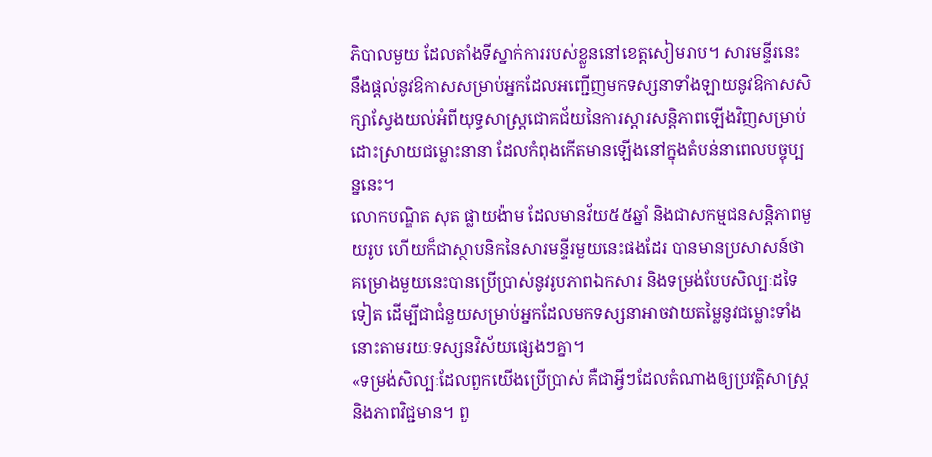ភិបាលមួយ ដែលតាំងទីស្នាក់ការរបស់ខ្លួននៅខេត្តសៀមរាប។ សារមន្ទីរនេះ នឹងផ្តល់នូវឱកាសសម្រាប់អ្នកដែលអញ្ជើញមកទស្សនាទាំងឡាយនូវឱកាសសិក្សាស្វែងយល់អំពីយុទ្ធសាស្ត្រជោគជ័យនៃការស្តារសន្តិភាពឡើងវិញសម្រាប់ដោះស្រាយជម្លោះនានា ដែលកំពុងកើតមានឡើងនៅក្នុងតំបន់នាពេលបច្ចុប្បន្ននេះ។
លោកបណ្ឌិត សុត ផ្លាយង៉ាម ដែលមានវ័យ៥៥ឆ្នាំ និងជាសកម្មជនសន្តិភាពមួយរូប ហើយក៏ជាស្ថាបនិកនៃសារមន្ទីរមួយនេះផងដែរ បានមានប្រសាសន៍ថា គម្រោងមួយនេះបានប្រើប្រាស់នូវរូបភាពឯកសារ និងទម្រង់បែបសិល្បៈដទៃទៀត ដើម្បីជាជំនួយសម្រាប់អ្នកដែលមកទស្សនាអាចវាយតម្លៃនូវជម្លោះទាំងនោះតាមរយៈទស្សនវិស័យផ្សេងៗគ្នា។
«ទម្រង់សិល្បៈដែលពួកយើងប្រើប្រាស់ គឺជាអ្វីៗដែលតំណាងឲ្យប្រវត្តិសាស្ត្រ និងភាពវិជ្ជមាន។ ពួ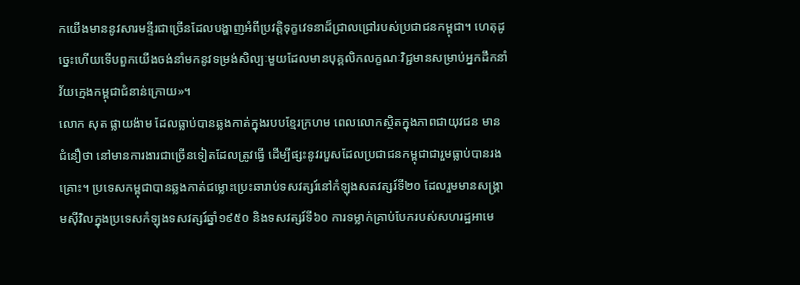កយើងមាននូវសារមន្ទីរជាច្រើនដែលបង្ហាញអំពីប្រវត្តិទុក្ខវេទនាដ៏ជ្រាលជ្រៅរបស់ប្រជាជនកម្ពុជា។ ហេតុដូច្នេះហើយទើបពួកយើងចង់នាំមកនូវទម្រង់សិល្បៈមួយដែលមានបុគ្គលិកលក្ខណៈវិជ្ជមានសម្រាប់អ្នកដឹកនាំវ័យក្មេងកម្ពុជាជំនាន់ក្រោយ»។
លោក សុត ផ្លាយង៉ាម ដែលធ្លាប់បានឆ្លងកាត់ក្នុងរបបខ្មែរក្រហម ពេលលោកស្ថិតក្នុងភាពជាយុវជន មានជំនឿថា នៅមានការងារជាច្រើនទៀតដែលត្រូវធ្វើ ដើម្បីផ្សះនូវរបួសដែលប្រជាជនកម្ពុជាជារួមធ្លាប់បានរងគ្រោះ។ ប្រទេសកម្ពុជាបានឆ្លងកាត់ជម្លោះប្រេះឆារាប់ទសវត្សរ៍នៅកំឡុងសតវត្សរ៍ទី២០ ដែលរួមមានសង្គ្រាមស៊ីវិលក្នុងប្រទេសកំឡុងទសវត្សរ៍ឆ្នាំ១៩៥០ និងទសវត្សរ៍ទី៦០ ការទម្លាក់គ្រាប់បែករបស់សហរដ្ឋអាមេ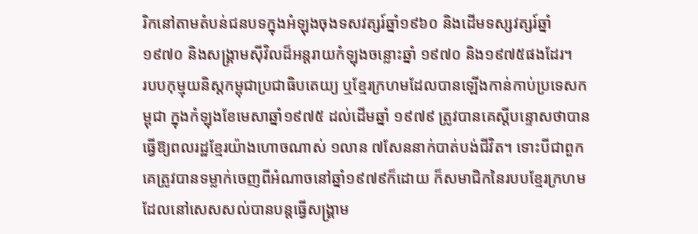រិកនៅតាមតំបន់ជនបទក្នុងអំឡុងចុងទសវត្សរ៍ឆ្នាំ១៩៦០ និងដើមទស្សវត្សរ៍ឆ្នាំ១៩៧០ និងសង្គ្រាមស៊ីវិលដ៏អន្តរាយកំឡុងចន្លោះឆ្នាំ ១៩៧០ និង១៩៧៥ផងដែរ។
របបកុម្មុយនិស្តកម្ពុជាប្រជាធិបតេយ្យ ឬខ្មែរក្រហមដែលបានឡើងកាន់កាប់ប្រទេសកម្ពុជា ក្នុងកំឡុងខែមេសាឆ្នាំ១៩៧៥ ដល់ដើមឆ្នាំ ១៩៧៩ ត្រូវបានគេស្តីបន្ទោសថាបានធ្វើឱ្យពលរដ្ឋខ្មែរយ៉ាងហោចណាស់ ១លាន ៧សែននាក់បាត់បង់ជីវិត។ ទោះបីជាពួកគេត្រូវបានទម្លាក់ចេញពីអំណាចនៅឆ្នាំ១៩៧៩ក៏ដោយ ក៏សមាជិកនៃរបបខ្មែរក្រហមដែលនៅសេសសល់បានបន្តធ្វើសង្គ្រាម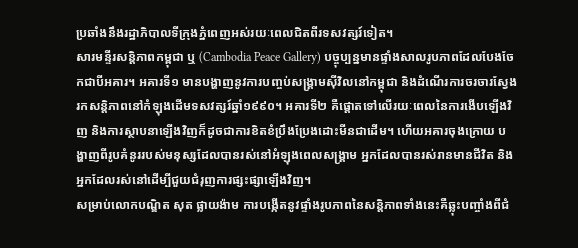ប្រឆាំងនឹងរដ្ឋាភិបាលទីក្រុងភ្នំពេញអស់រយៈពេលជិតពីរទសវត្សរ៍ទៀត។
សារមន្ទីរសន្តិភាពកម្ពុជា ឬ (Cambodia Peace Gallery) បច្ចុប្បន្នមានផ្ទាំងសាលរូបភាពដែលបែងចែកជាបីអគារ។ អគារទី១ មានបង្ហាញនូវការបញ្ចប់សង្គ្រាមស៊ីវិលនៅកម្ពុជា និងដំណើរការចរចារស្វែងរកសន្តិភាពនៅកំឡុងដើមទសវត្សរ៍ឆ្នាំ១៩៩០។ អគារទី២ គឺផ្តោតទៅលើរយៈពេលនៃការងើបឡើងវិញ និងការស្ថាបនាឡើងវិញក៏ដូចជាការខិតខំប្រឹងប្រែងដោះមីនជាដើម។ ហើយអគារចុងក្រោយ បង្ហាញពីរូបគំនូររបស់មនុស្សដែលបានរស់នៅអំឡុងពេលសង្គ្រាម អ្នកដែលបានរស់រានមានជីវិត និងអ្នកដែលរស់នៅដើម្បីជួយជំរុញការផ្សះផ្សាឡើងវិញ។
សម្រាប់លោកបណ្ឌិត សុត ផ្លាយង៉ាម ការបង្កើតនូវផ្ទាំងរូបភាពនៃសន្តិភាពទាំងនេះគឺឆ្លុះបញ្ចាំងពីជំ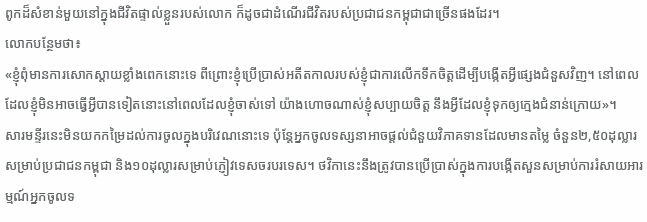ពូកដ៏សំខាន់មួយនៅក្នុងជីវិតផ្ទាល់ខ្លួនរបស់លោក ក៏ដូចជាដំណើរជីវិតរបស់ប្រជាជនកម្ពុជាជាច្រើនផងដែរ។
លោកបន្ថែមថា៖
«ខ្ញុំពុំមានការសោកស្តាយខ្លាំងពេកនោះទេ ពីព្រោះខ្ញុំប្រើប្រាស់អតីតកាលរបស់ខ្ញុំជាការលើកទឹកចិត្តដើម្បីបង្កើតអ្វីផ្សេងជំនួសវិញ។ នៅពេលដែលខ្ញុំមិនអាចធ្វើអ្វីបានទៀតនោះនៅពេលដែលខ្ញុំចាស់ទៅ យ៉ាងហោចណាស់ខ្ញុំសប្បាយចិត្ត នឹងអ្វីដែលខ្ញុំទុកឲ្យក្មេងជំនាន់ក្រោយ»។
សារមន្ទីរនេះមិនយកកម្រៃដល់ការចូលក្នុងបរិវេណនោះទេ ប៉ុន្តែអ្នកចូលទស្សនាអាចផ្តល់ជំនួយវិភាគទានដែលមានតម្លៃ ចំនួន២,៥០ដុល្លារសម្រាប់ប្រជាជនកម្ពុជា និង១០ដុល្លារសម្រាប់ភ្ញៀវទេសចរបរទេស។ ថវិកានេះនឹងត្រូវបានប្រើប្រាស់ក្នុងការបង្កើតសួនសម្រាប់ការរំសាយអារម្មណ៍អ្នកចូលទ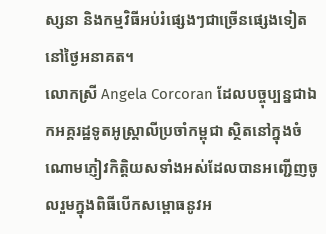ស្សនា និងកម្មវិធីអប់រំផ្សេងៗជាច្រើនផ្សេងទៀតនៅថ្ងៃអនាគត។
លោកស្រី Angela Corcoran ដែលបច្ចុប្បន្នជាឯកអគ្គរដ្ឋទូតអូស្ត្រាលីប្រចាំកម្ពុជា ស្ថិតនៅក្នុងចំណោមភ្ញៀវកិត្តិយសទាំងអស់ដែលបានអញ្ជើញចូលរួមក្នុងពិធីបើកសម្ពោធនូវអ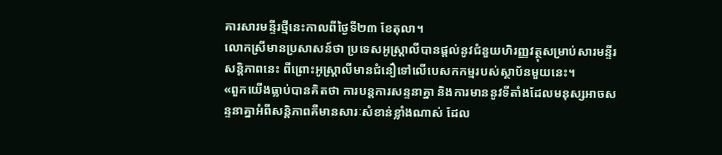គារសារមន្ទីរថ្មីនេះកាលពីថ្ងៃទី២៣ ខែតុលា។
លោកស្រីមានប្រសាសន៍ថា ប្រទេសអូស្ត្រាលីបានផ្តល់នូវជំនួយហិរញ្ញវត្ថុសម្រាប់សារមន្ទីរសន្តិភាពនេះ ពីព្រោះអូស្ត្រាលីមានជំនឿទៅលើបេសកកម្មរបស់ស្ថាប័នមួយនេះ។
«ពួកយើងធ្លាប់បានគិតថា ការបន្តការសន្ទនាគ្នា និងការមាននូវទីតាំងដែលមនុស្សអាចសន្ទនាគ្នាអំពីសន្តិភាពគឺមានសារៈសំខាន់ខ្លាំងណាស់ ដែល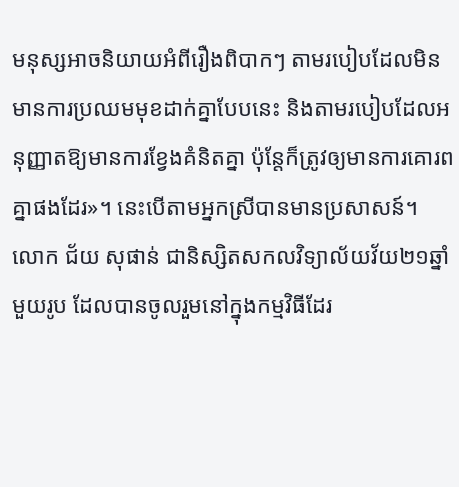មនុស្សអាចនិយាយអំពីរឿងពិបាកៗ តាមរបៀបដែលមិនមានការប្រឈមមុខដាក់គ្នាបែបនេះ និងតាមរបៀបដែលអនុញ្ញាតឱ្យមានការខ្វែងគំនិតគ្នា ប៉ុន្តែក៏ត្រូវឲ្យមានការគោរពគ្នាផងដែរ»។ នេះបើតាមអ្នកស្រីបានមានប្រសាសន៍។
លោក ជ័យ សុផាន់ ជានិស្សិតសកលវិទ្យាល័យវ័យ២១ឆ្នាំមួយរូប ដែលបានចូលរួមនៅក្នុងកម្មវិធីដែរ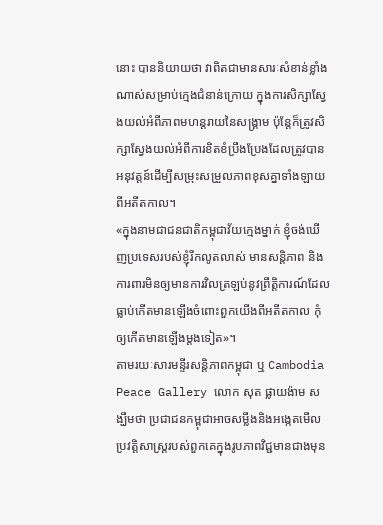នោះ បាននិយាយថា វាពិតជាមានសារៈសំខាន់ខ្លាំងណាស់សម្រាប់ក្មេងជំនាន់ក្រោយ ក្នុងការសិក្សាស្វែងយល់អំពីភាពមហន្តរាយនៃសង្គ្រាម ប៉ុន្តែក៏ត្រូវសិក្សាស្វែងយល់អំពីការខិតខំប្រឹងប្រែងដែលត្រូវបានអនុវត្តន៍ដើម្បីសម្រុះសម្រួលភាពខុសគ្នាទាំងឡាយពីអតីតកាល។
«ក្នុងនាមជាជនជាតិកម្ពុជាវ័យក្មេងម្នាក់ ខ្ញុំចង់ឃើញប្រទេសរបស់ខ្ញុំរីកលូតលាស់ មានសន្តិភាព និងការពារមិនឲ្យមានការវិលត្រឡប់នូវព្រឹត្តិការណ៍ដែលធ្លាប់កើតមានឡើងចំពោះពួកយើងពីអតីតកាល កុំឲ្យកើតមានឡើងម្តងទៀត»។
តាមរយៈសារមន្ទីរសន្តិភាពកម្ពុជា ឬ Cambodia Peace Gallery លោក សុត ផ្លាយង៉ាម សង្ឃឹមថា ប្រជាជនកម្ពុជាអាចសម្លឹងនិងអង្កេតមើលប្រវត្តិសាស្ត្ររបស់ពួកគេក្នុងរូបភាពវិជ្ជមានជាងមុន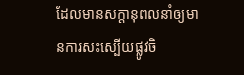ដែលមានសក្តានុពលនាំឲ្យមានការសះស្បើយផ្លូវចិ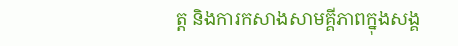ត្ត និងការកសាងសាមគ្គីភាពក្នុងសង្គ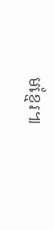មខ្មែរ៕